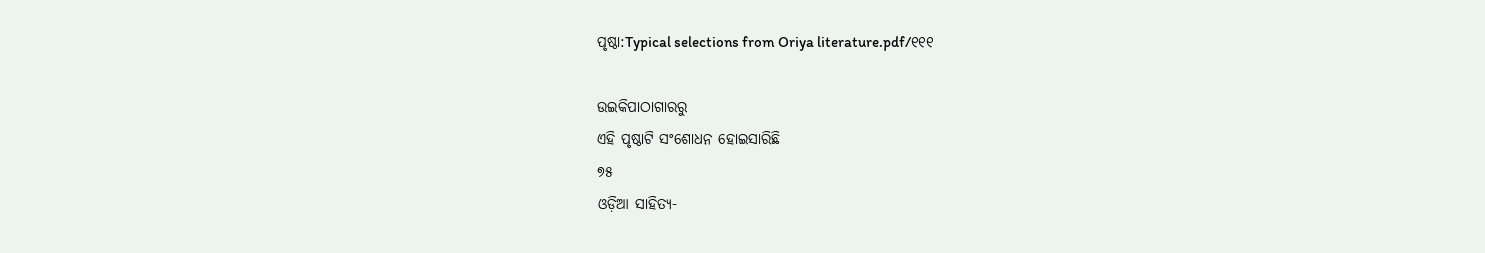ପୃଷ୍ଠା:Typical selections from Oriya literature.pdf/୧୧୧

ଉଇକିପାଠାଗାର‌ରୁ
ଏହି ପୃଷ୍ଠାଟି ସଂଶୋଧନ ହୋଇସାରିଛି
୭୫
ଓଡ଼ିଆ ସାହିତ୍ୟ-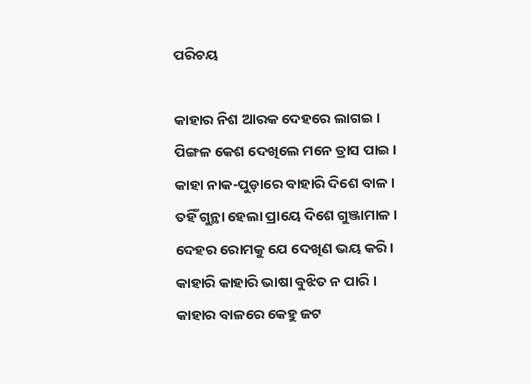ପରିଚୟ

କାହାର ନିଶ ଆରକ ଦେହରେ ଲାଗଇ ।
ପିଙ୍ଗଳ କେଶ ଦେଖିଲେ ମନେ ତ୍ରାସ ପାଇ ।
କାହା ନାକ-ପୁଡ଼ାରେ ବାହାରି ଦିଶେ ବାଳ ।
ତ‌ହିଁ ଗୁନ୍ଥା ହେଲା ପ୍ରାୟେ ଦିଶେ ଗୁଞ୍ଜାମାଳ ।
ଦେହର ରୋମକୁ ଯେ ଦେଖିଣ ଭୟ କରି ।
କାହାରି କାହାରି ଭାଷା ବୁଝିତ ନ ପାରି ।
କାହାର ବାଳରେ କେହୁ ଜଟ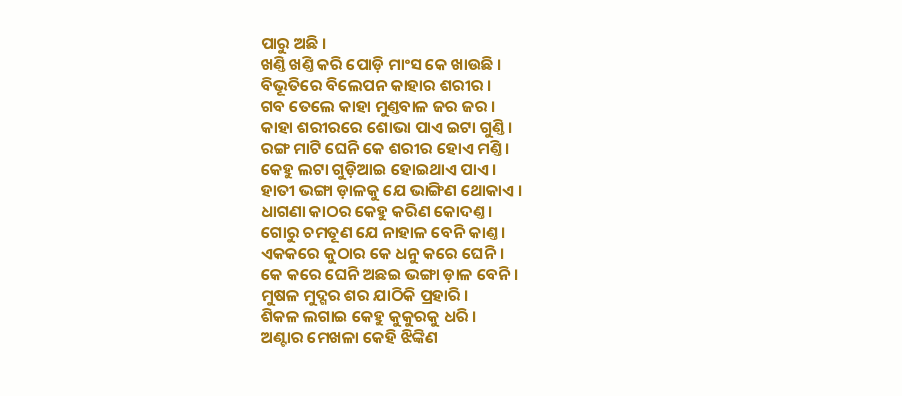ପାରୁ ଅଛି ।
ଖଣ୍ତି ଖଣ୍ତି କରି ପୋଡ଼ି ମାଂସ କେ ଖାଉଛି ।
ବିଭୂତିରେ ବିଲେପନ କାହାର ଶରୀର ।
ଗବ ତେଲେ କାହା ମୁଣ୍ତବାଳ ଜର ଜର ।
କାହା ଶରୀରରେ ଶୋଭା ପାଏ ଇଟା ଗୁଣ୍ତି ।
ରଙ୍ଗ ମାଟି ଘେନି କେ ଶରୀର ହୋଏ ମଣ୍ତି ।
କେହୁ ଲଟା ଗୁଡ଼ିଆଇ ହୋଇଥାଏ ପାଏ ।
ହାତୀ ଭଙ୍ଗା ଡ଼ାଳକୁ ଯେ ଭାଙ୍ଗିଣ ଥୋକାଏ ।
ଧାଗଣା କାଠର କେହୁ କରିଣ କୋଦଣ୍ତ ।
ଗୋରୁ ଚମତୂଣ ଯେ ନାହାଳ ବେନି କାଣ୍ତ ।
ଏକ‌କରେ କୁଠାର କେ ଧନୁ କରେ ଘେନି ।
କେ କରେ ଘେନି ଅଛଇ ଭଙ୍ଗା ଡ଼ାଳ ବେନି ।
ମୁଷଳ ମୁଦ୍ଗର ଶର ଯାଠିକି ପ୍ରହାରି ।
ଶିକଳ ଲଗାଇ କେହୁ କୁକୁରକୁ ଧରି ।
ଅଣ୍ଟାର ମେଖଳା କେହି ଝିଙ୍କିଣ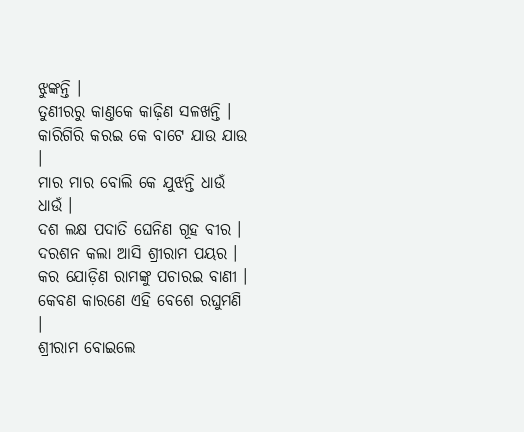ଝୁଙ୍କନ୍ତି ।
ତୁଣୀରରୁ କାଣ୍ତକେ କାଢ଼ିଣ ସଳଖନ୍ତି ।
କାରିଗିରି କରଇ କେ ବାଟେ ଯା‌ଉ ଯାଉ ।
ମାର ମାର ବୋଲି କେ ଯୁଝନ୍ତି ଧାଉଁ ଧାଉଁ ।
ଦଶ ଲକ୍ଷ ପଦାତି ଘେନିଣ ଗୂହ ବୀର ।
ଦରଶନ କଲା ଆସି ଶ୍ରୀରାମ ପୟର ।
କର ଯୋଡ଼ିଣ ରାମଙ୍କୁ ପଚାରଇ ବାଣୀ ।
କେବଣ କାରଣେ ଏହି ବେଶେ ରଘୁମଣି ।
ଶ୍ରୀରାମ ବୋଇଲେ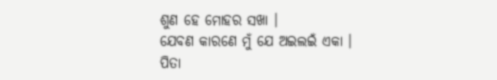ଶୁଣ ହେ ମୋହର ସଖା ।
ଯେବଣ କାରଣେ ମୁଁ ଯେ ଅଇ‌ଲଇଁ ଏକା ।
ପିତା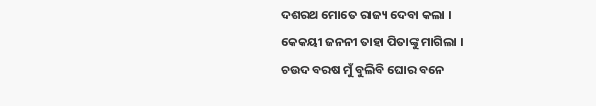ଦଶରଥ ମୋତେ ରାଜ୍ୟ ଦେବା କଲା ।
କେକୟୀ ଜନନୀ ତାହା ପିତାଙ୍କୁ ମାଗିଲା ।
ଚଉଦ ବରଷ ମୁଁ ବୁଲିବି ଘୋର ବନେ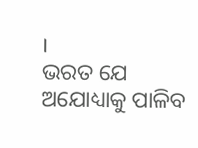।
ଭର‌ତ ଯେ ଅଯୋଧ୍ୟାକୁ ପାଳିବ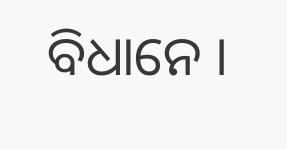ବିଧାନେ ।